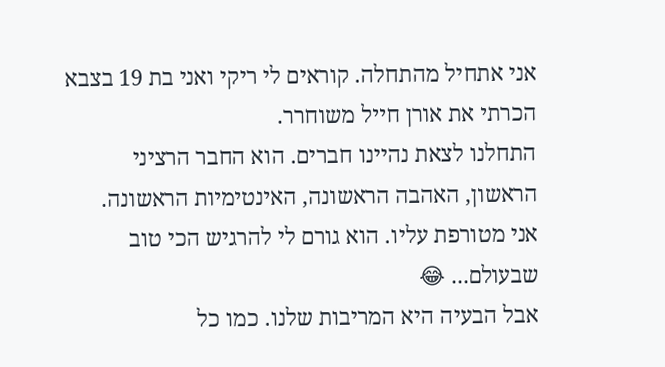אני אתחיל מהתחלה. קוראים לי ריקי ואני בת 19 בצבא הכרתי את אורן חייל משוחרר.
התחלנו לצאת נהיינו חברים. הוא החבר הרציני הראשון, האהבה הראשונה, האינטימיות הראשונה.
אני מטורפת עליו. הוא גורם לי להרגיש הכי טוב שבעולם... 😂
אבל הבעיה היא המריבות שלנו. כמו כל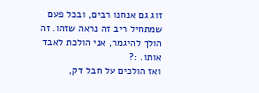זוג גם אנחנו רבים, ובכל פעם שמתחיל ריב זה נראה שזהו. זה הולך להיגמר, אני הולכת לאבד אותו. :?
ואז הולכים על חבל דק,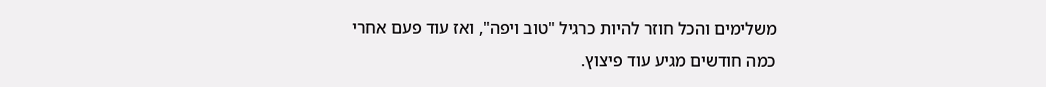משלימים והכל חוזר להיות כרגיל "טוב ויפה", ואז עוד פעם אחרי כמה חודשים מגיע עוד פיצוץ.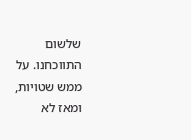שלשום התווכחנו. על ממש שטויות, ומאז לא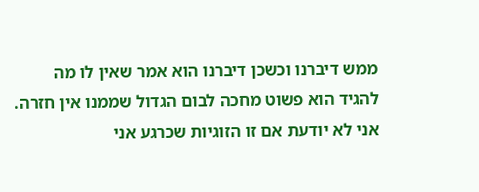ממש דיברנו וכשכן דיברנו הוא אמר שאין לו מה להגיד הוא פשוט מחכה לבום הגדול שממנו אין חזרה.
אני לא יודעת אם זו הזוגיות שכרגע אני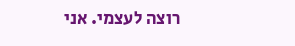רוצה לעצמי. אני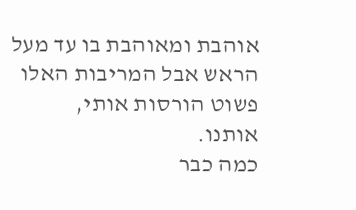אוהבת ומאוהבת בו עד מעל הראש אבל המריבות האלו פשוט הורסות אותי, אותנו.
כמה כבר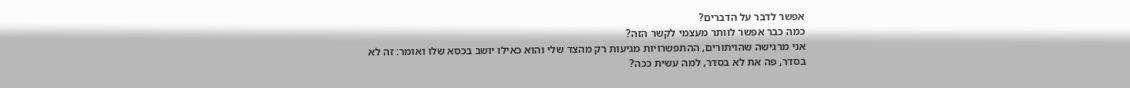אפשר לדבר על הדברים?
כמה כבר אפשר לוותר מעצמי לקשר הזה?
אני מרגישה שהויתורים, ההתפשרויות מגיעות רק מהצד שלי והוא כאילו יושב בכסא שלו ואומר: זה לא בסדר, פה את לא בסדר, למה עשית ככה?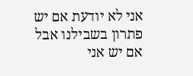אני לא יודעת אם יש פתרון בשבילנו אבל אם יש אני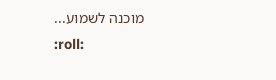מוכנה לשמוע...
:roll: